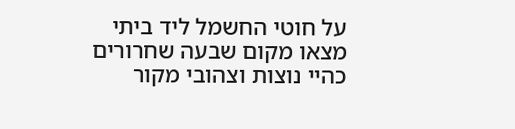על חוטי החשמל ליד ביתי מצאו מקום שבעה שחרורים כהיי נוצות וצהובי מקור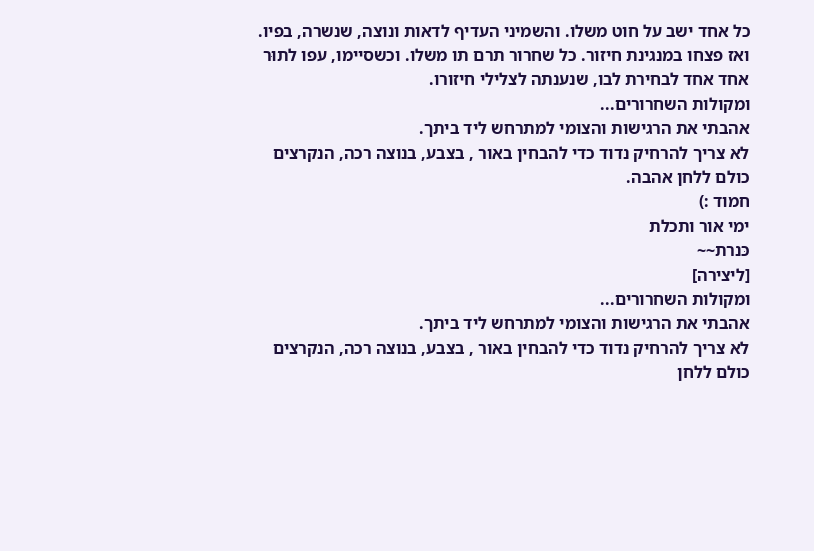כל אחד ישב על חוט משלו. והשמיני העדיף לדאות ונוצה, שנשרה, בפיו. ואז פצחו במנגינת חיזור. כל שחרור תרם תו משלו. וכשסיימו, עפו לתוּר אחד אחד לבחירת לבו, שנענתה לצלילי חיזורו.
ומקולות השחרורים...
אהבתי את הרגישות והצומי למתרחש ליד ביתך.
לא צריך להרחיק נדוד כדי להבחין באור , בצבע, בנוצה רכה, הנקרצים כולם ללחן אהבה.
חמוד :)
ימי אור ותכלת
כּנרת~~
[ליצירה]
ומקולות השחרורים...
אהבתי את הרגישות והצומי למתרחש ליד ביתך.
לא צריך להרחיק נדוד כדי להבחין באור , בצבע, בנוצה רכה, הנקרצים כולם ללחן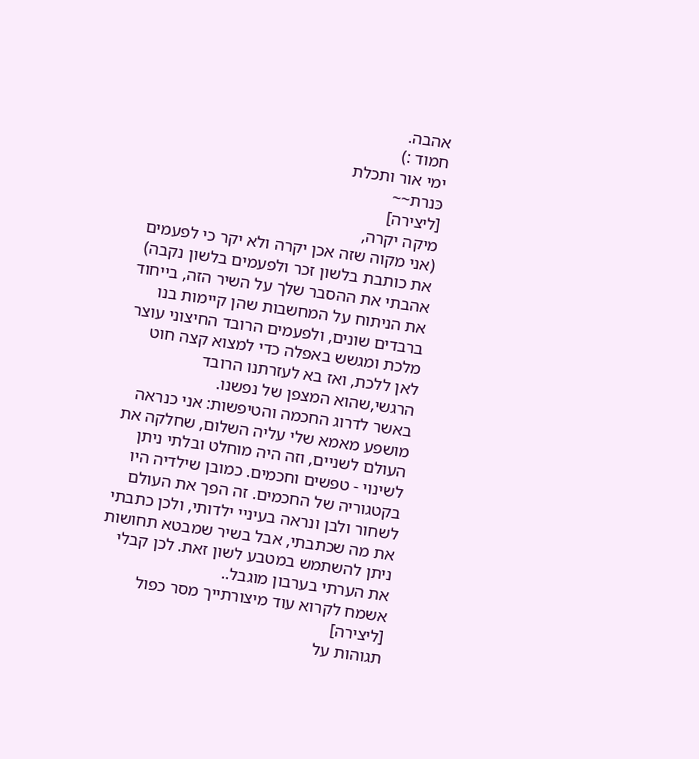אהבה.
חמוד :)
ימי אור ותכלת
כּנרת~~
[ליצירה]
מיקה יקרה,
(אני מקוה שזה אכן יקרה ולא יקר כי לפעמים את כותבת בלשון זכר ולפעמים בלשון נקבה)
אהבתי את ההסבר שלך על השיר הזה, בייחוד את הניתוח על המחשבות שהן קיימות בנו ברבדים שונים, ולפעמים הרובד החיצוני עוצר מלכת ומגשש באפלה כדי למצוא קצה חוט לאן ללכת, ואז בא לעזרתנו הרובד הרגשי,שהוא המצפן של נפשנו.
באשר לדרוג החכמה והטיפשות: אני כנראה מושפע מאמא שלי עליה השלום, שחלקה את העולם לשניים, וזה היה מוחלט ובלתי ניתן לשינוי - טפשים וחכמים. כמובן שילדיה היו בקטגוריה של החכמים. זה הפך את העולם לשחור ולבן ונראה בעיניי ילדותי, ולכן כתבתי את מה שכתבתי, אבל בשיר שמבטא תחושות ניתן להשתמש במטבע לשון זאת. לכן קבלי את הערתי בערבון מוגבל..
אשמח לקרוא עוד מיצורתייך מסר כפול
[ליצירה]
תגוהות על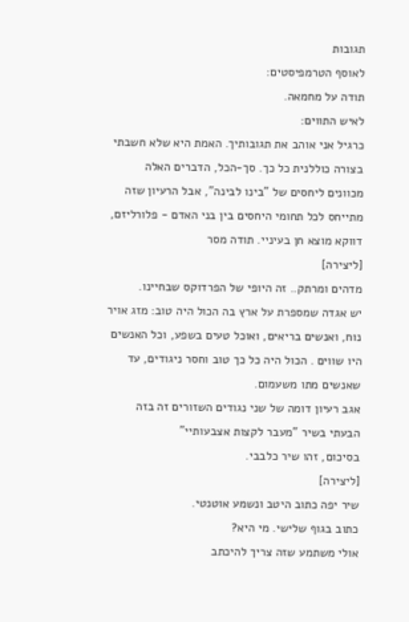תגובות
לאוסף הטרמפיסטים:
תודה על מחמאה.
לאיש התווים:
כרגיל אני אוהב את תגובותיך. האמת היא שלא חשבתי בצורה כוללנית כל כך. סך-הכל, הדברים האלה מכוונים ליחסים של "בינו לבינה", אבל הרעיון שזה מתייחס לכל תחומי היחסים בין בני האדם - פלורליזם, דווקא מוצא חן בעיניי. תודה מסר
[ליצירה]
מדהים ומרתק.. זה היופי של הפרדוקס שבחיינו.
יש אגדה שמספרת על ארץ בה הכול היה טוב: מזג אויר נוח, ואנשים בריאים, ואוכל טעים בשפע, וכל האנשים היו שווים . הכול היה כל כך טוב וחסר ניגודים, עד שאנשים מתו משעמום.
אגב רעיון דומה של שני נגודים השזורים זה בזה הבעתי בשיר "מעבר לקצות אצבעותיי"
בסיכום, זהו שיר כלבבי.
[ליצירה]
שיר יפה כתוב היטב ונשמע אוטנטי.
כתוב בגוף שלישי. מי היא?
אולי משתמע שזה צריך להיכתב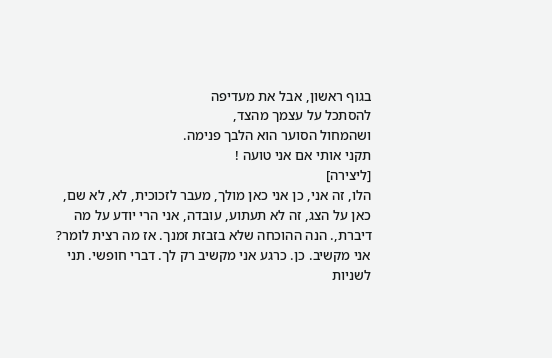בגוף ראשון, אבל את מעדיפה
להסתכל על עצמך מהצד,
ושהמחול הסוער הוא הלבך פנימה.
תקני אותי אם אני טועה !
[ליצירה]
הלו, זה אני, כן אני כאן מולך, מעבר לזכוכית, לא, לא שם, כאן על הצג, זה לא תעתוע, עובדה, אני הרי יודע על מה דיברת,. הנה ההוכחה שלא בזבזת זמנך. אז מה רצית לומר? אני מקשיב. כן. כרגע אני מקשיב רק לך. דברי חופשי. תני לשניות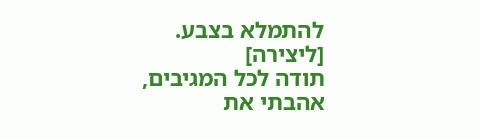להתמלא בצבע.
[ליצירה]
תודה לכל המגיבים,
אהבתי את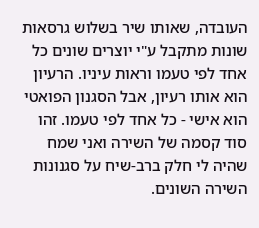העובדה, שאותו שיר בשלוש גרסאות שונות מתקבל ע"י יוצרים שונים כל אחד לפי טעמו וראות עיניו. הרעיון הוא אותו רעיון, אבל הסגנון הפואטי הוא אישי - כל אחד לפי טעמו. זהו סוד קסמה של השירה ואני שמח שהיה לי חלק ברב-שיח על סגנונות השירה השונים.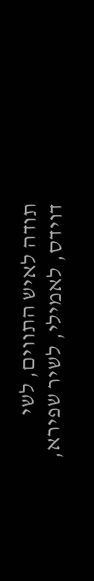תודה לאיש התווים, לשי דוידס, לאמילי, לשיר שפירא,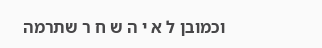וכמובן ל א י ה ש ח ר שתרמה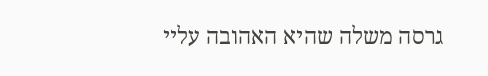גרסה משלה שהיא האהובה עליי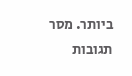ביותר. מסר
תגובות